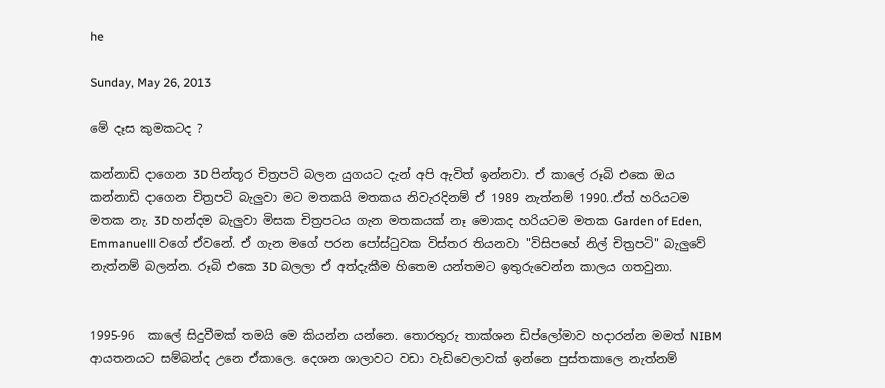he

Sunday, May 26, 2013

මේ දෑස කුමකටද ?

කන්නාඩි දාගෙන 3D පින්තූර චිත්‍රපටි බලන යුගයට දැන් අපි ඇවිත් ඉන්නවා. ඒ කාලේ රූබි එකෙ ඔය කන්නාඩි දාගෙන චිත්‍රපටි බැලුවා මට මතකයි මතකය නිවැරදිනම් ඒ 1989 නැත්නම් 1990..ඒත් හරියටම මතක නැ. 3D හන්දම බැලුවා මිසක චිත්‍රපටය ගැන මතකයක් නෑ මොකද හරියටම මතක Garden of Eden, Emmanuelll වගේ ඒවනේ. ඒ ගැන මගේ පරන පෝස්ටුවක විස්තර තියනවා "විසිපහේ නිල් චිත්‍රපටි" බැලුවේ නැත්නම් බලන්න. රූබි එකෙ 3D බලලා ඒ අත්දැකීම හිතෙම යන්තමට ඉතුරුවෙන්න කාලය ගතවුනා.


1995-96  කාලේ සිදුවීමක් තමයි මෙ කියන්න යන්නෙ. තොරතුරු තාක්ශන ඩිප්ලෝමාව හදාරන්න මමත් NIBM ආයතනයට සම්බන්ද උනෙ ඒකාලෙ. දෙශන ශාලාවට වඩා වැඩිවෙලාවක් ඉන්නෙ පුස්තකාලෙ නැත්නම්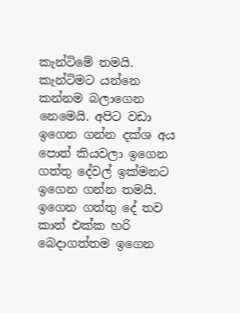කැන්ටිමේ තමයි. කැන්ටිමට යන්නෙ කන්නම බලාගෙන නෙමෙයි. අපිට වඩා ඉගෙන ගන්න දක්ශ අය පොත් කියවලා ඉගෙන ගත්තු දේවල් ඉක්මනට ඉගෙන ගන්න තමයි. ඉගෙන ගත්තු දේ තව කාත් එක්ක හරි බෙදාගත්තම ඉගෙන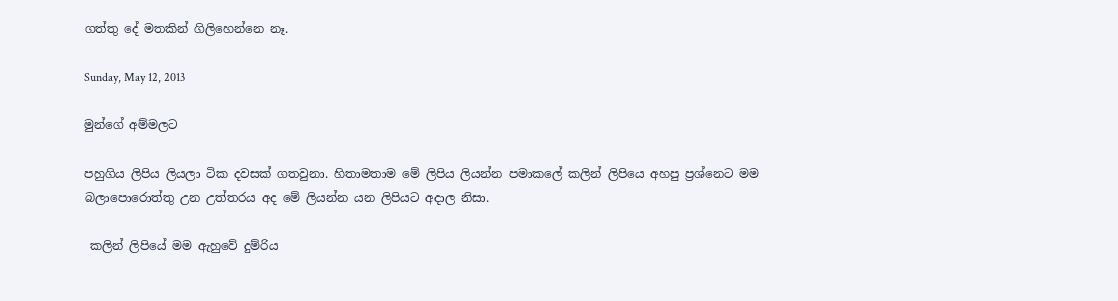ගත්තු දේ මතකින් ගිලිහෙන්නෙ නෑ.

Sunday, May 12, 2013

මුන්ගේ අම්මලට

පහුගිය ලිපිය ලියලා ටික දවසක් ගතවුනා. හිතාමතාම මේ ලිපිය ලියන්න පමාකලේ කලින් ලිපියෙ අහපු ප්‍රශ්නෙට මම බලාපොරොත්තු උන උත්තරය අද මේ ලියන්න යන ලිපියට අදාල නිසා.

 කලින් ලිපියේ මම ඇහුවේ දුම්රිය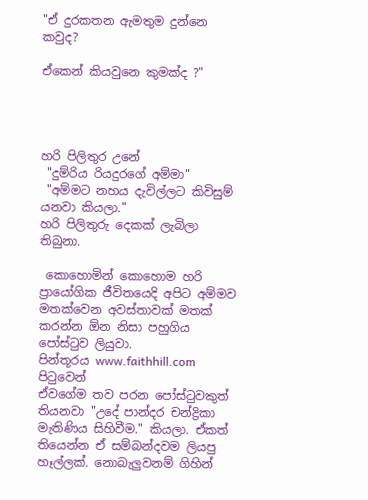"ඒ දුරකතන ඇමතුම දුන්නෙ කවුද?

ඒකෙන් කියවුනෙ කුමක්ද ?"




හරි පිලිතුර උනේ
 "දුම්රිය රියදුරගේ අම්මා"
 "අම්මට නහය දැවිල්ලට කිවිසුම් යනවා කියලා."
හරි පිලිතුරු දෙකක් ලැබිලා තිබුනා.

 කොහොමින් කොහොම හරි ප්‍රායෝගික ජීවිතයෙදි අපිට අම්මව මතක්වෙන අවස්තාවක් මතක් කරන්න ඕන නිසා පහුගිය පෝස්ටුව ලියුවා.
පින්තූරය www.faithhill.com පිටුවෙන්
ඒවගේම තව පරන පෝස්ටුවකුත් තියනවා "උදේ පාන්දර චන්ද්‍රිකා මැතිණිය සිහිවීම." කියලා. ඒකත් තියෙන්න ඒ සම්බන්දවම ලියපු හෑල්ලක්. නොබැලුවනම් ගිහින්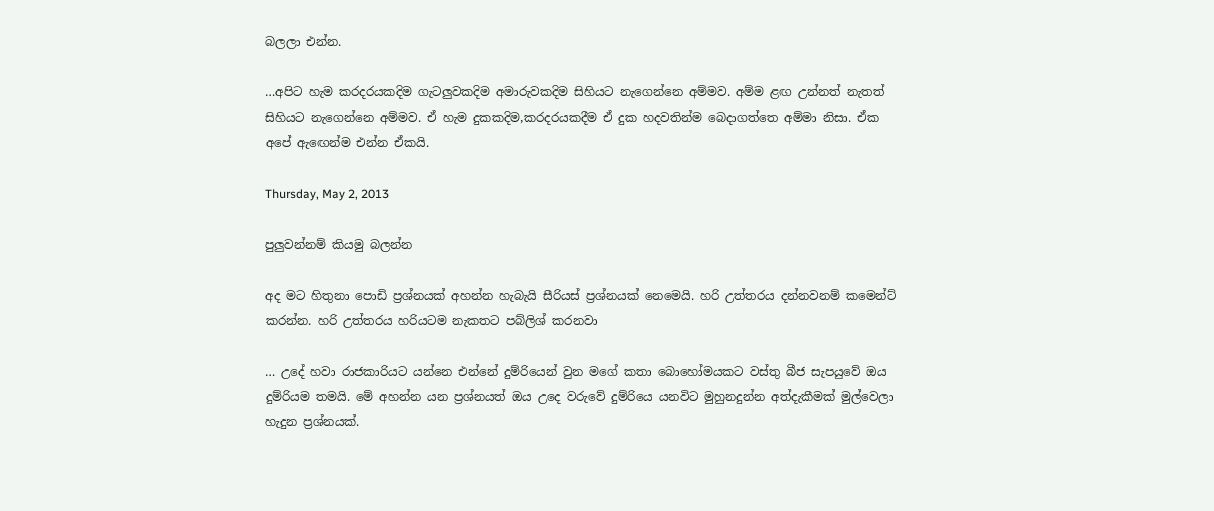බලලා එන්න.

…අපිට හැම කරදරයකදිම ගැටලුවකදිම අමාරුවකදිම සිහියට නැගෙන්නෙ අම්මව. අම්ම ළඟ උන්නත් නැතත් සිහියට නැගෙන්නෙ අම්මව. ඒ හැම දුකකදිම,කරදරයකදීම ඒ දුක හදවතින්ම බෙදාගත්තෙ අම්මා නිසා. ඒක අපේ ඇඟෙන්ම එන්න ඒකයි.

Thursday, May 2, 2013

පුලුවන්නම් කියමු බලන්න

අද මට හිතුනා පොඩි ප්‍රශ්නයක් අහන්න හැබැයි සීරියස් ප්‍රශ්නයක් නෙමෙයි. හරි උත්තරය දන්නවනම් කමෙන්ට් කරන්න. හරි උත්තරය හරියටම නැකතට පබ්ලිශ් කරනවා

… උදේ හවා රාජකාරියට යන්නෙ එන්නේ දුම්රියෙන් වුන මගේ කතා බොහෝමයකට වස්තු බීජ සැපයුවේ ඔය දුම්රියම තමයි. මේ අහන්න යන ප්‍රශ්නයත් ඔය උදෙ වරුවේ දුම්රියෙ යනවිට මුහුනදුන්න අත්දැකීමක් මුල්වෙලා හැදුන ප්‍රශ්නයක්.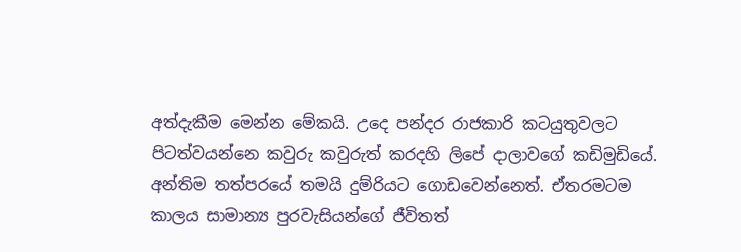අත්දැකීම මෙන්න මේකයි. උදෙ පන්දර රාජකාරි කටයුතුවලට පිටත්වයන්නෙ කවුරු කවුරුත් කරදහි ලිපේ දාලාවගේ කඩිමුඩියේ. අන්තිම තත්පරයේ තමයි දුම්රියට ගොඩවෙන්නෙත්. ඒතරමටම කාලය සාමාන්‍ය පුරවැසියන්ගේ ජීවිතත්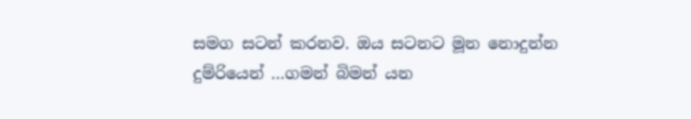සමග සටන් කරනව. ඔය සටනට මූන නොදුන්න දුම්රියෙන් …ගමන් බිමන් යන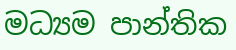මධ්‍යම පාන්තික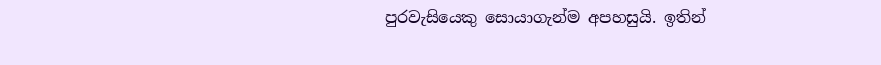පුරවැසියෙකු සොයාගැන්ම අපහසුයි. ඉතින්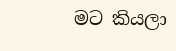මට කියලා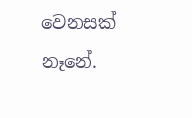වෙනසක් නෑනේ.